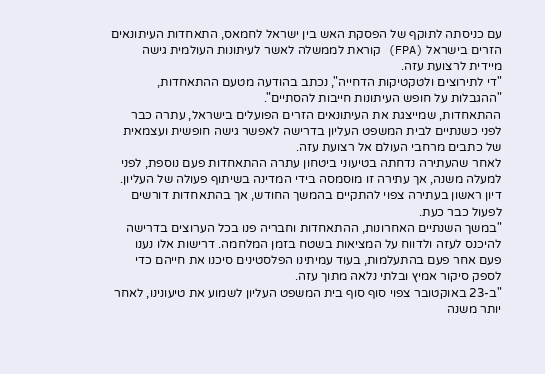עם כניסתה לתוקף של הפסקת האש בין ישראל לחמאס, התאחדות העיתונאים הזרים בישראל (FPA) קוראת לממשלה לאשר לעיתונות העולמית גישה מיידית לרצועת עזה.
"די לתירוצים ולטקטיקות הדחייה", נכתב בהודעה מטעם ההתאחדות, "ההגבלות על חופש העיתונות חייבות להסתיים".
ההתאחדות, שמייצגת את העיתונאים הזרים הפועלים בישראל, עתרה כבר לפני כשנתיים לבית המשפט העליון בדרישה לאפשר גישה חופשית ועצמאית של כתבים מרחבי העולם אל רצועת עזה.
לאחר שהעתירה נדחתה בטיעוני ביטחון עתרה ההתאחדות פעם נוספת, לפני למעלה משנה, אך עתירה זו מוסמסה בידי המדינה בשיתוף פעולה של העליון. דיון ראשון בעתירה צפוי להתקיים בהמשך החודש, אך בהתאחדות דורשים לפעול כבר כעת.
"במשך השנתיים האחרונות, ההתאחדות וחבריה פנו בכל הערוצים בדרישה להיכנס לעזה ולדווח על המציאות בשטח בזמן המלחמה. דרישות אלו נענו פעם אחר פעם בהתעלמות, בעוד עמיתינו הפלסטינים סיכנו את חייהם כדי לספק סיקור אמיץ ובלתי נלאה מתוך עזה.
"ב-23 באוקטובר צפוי סוף סוף בית המשפט העליון לשמוע את טיעונינו, לאחר יותר משנה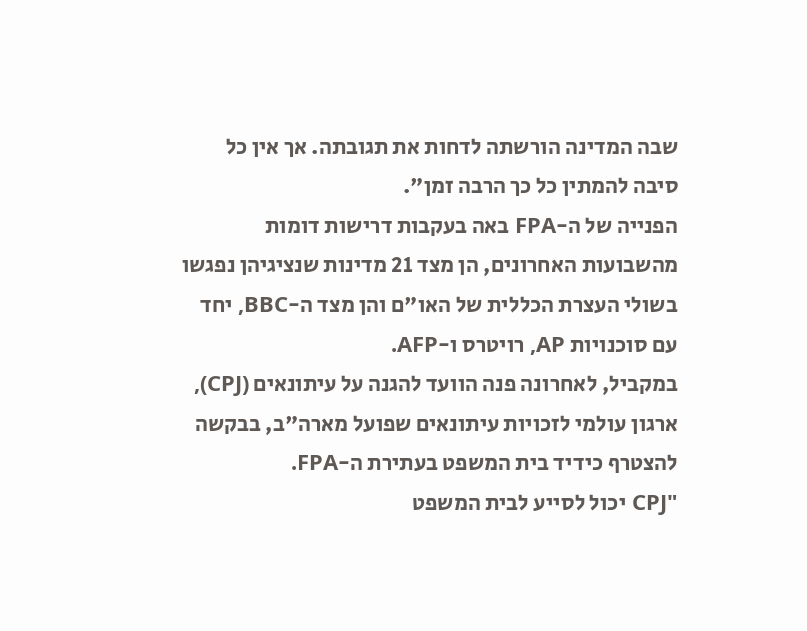שבה המדינה הורשתה לדחות את תגובתה. אך אין כל סיבה להמתין כל כך הרבה זמן".
הפנייה של ה-FPA באה בעקבות דרישות דומות מהשבועות האחרונים, הן מצד 21 מדינות שנציגיהן נפגשו בשולי העצרת הכללית של האו"ם והן מצד ה-BBC, יחד עם סוכנויות AP, רויטרס ו-AFP.
במקביל, לאחרונה פנה הוועד להגנה על עיתונאים (CPJ), ארגון עולמי לזכויות עיתונאים שפועל מארה"ב, בבקשה להצטרף כידיד בית המשפט בעתירת ה-FPA.
"CPJ יכול לסייע לבית המשפט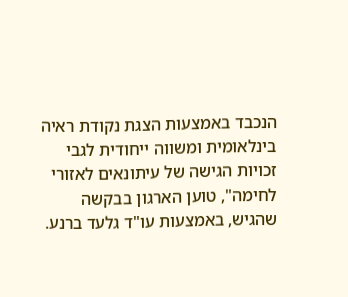הנכבד באמצעות הצגת נקודת ראיה בינלאומית ומשווה ייחודית לגבי זכויות הגישה של עיתונאים לאזורי לחימה", טוען הארגון בבקשה שהגיש, באמצעות עו"ד גלעד ברנע.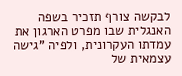לבקשה צורף תזכיר בשפה האנגלית שבו מפרט הארגון את עמדתו העקרונית, ולפיה "גישה עצמאית של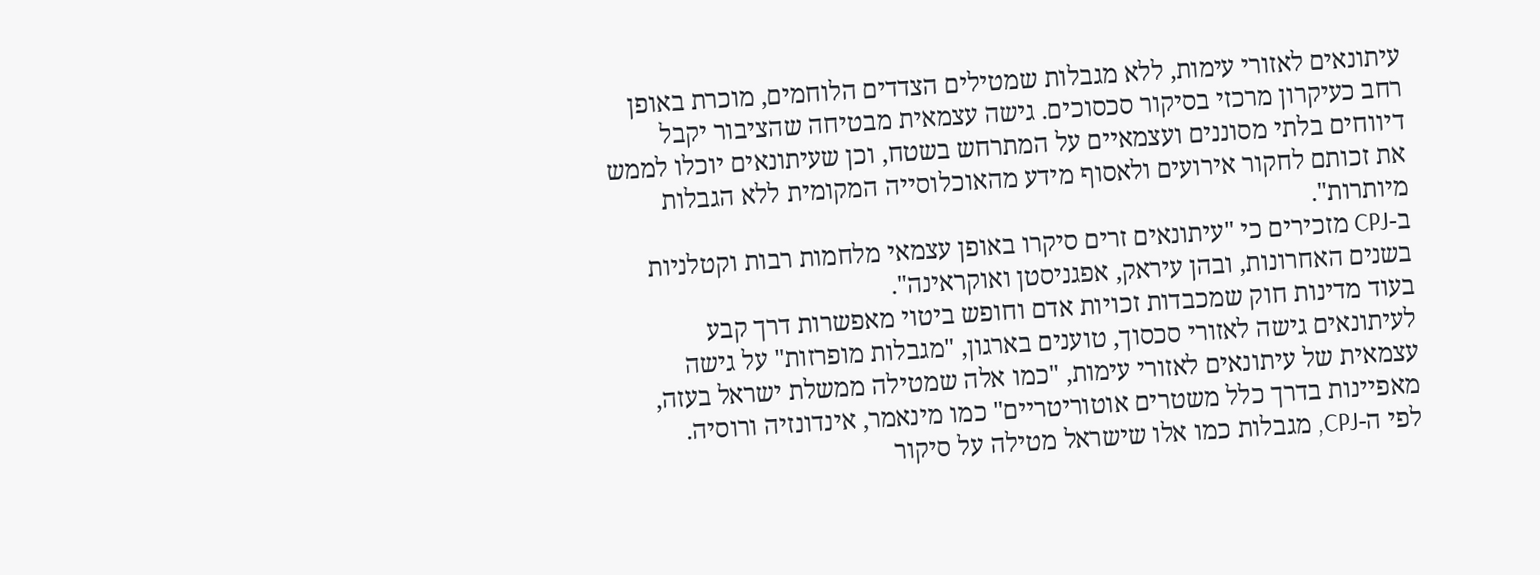עיתונאים לאזורי עימות, ללא מגבלות שמטילים הצדדים הלוחמים, מוכרת באופן רחב כעיקרון מרכזי בסיקור סכסוכים. גישה עצמאית מבטיחה שהציבור יקבל דיווחים בלתי מסוננים ועצמאיים על המתרחש בשטח, וכן שעיתונאים יוכלו לממש את זכותם לחקור אירועים ולאסוף מידע מהאוכלוסייה המקומית ללא הגבלות מיותרות".
ב-CPJ מזכירים כי "עיתונאים זרים סיקרו באופן עצמאי מלחמות רבות וקטלניות בשנים האחרונות, ובהן עיראק, אפגניסטן ואוקראינה".
בעוד מדינות חוק שמכבדות זכויות אדם וחופש ביטוי מאפשרות דרך קבע לעיתונאים גישה לאזורי סכסוך, טוענים בארגון, "מגבלות מופרזות" על גישה עצמאית של עיתונאים לאזורי עימות, "כמו אלה שמטילה ממשלת ישראל בעזה, מאפיינות בדרך כלל משטרים אוטוריטריים" כמו מינאמר, אינדונזיה ורוסיה.
לפי ה-CPJ, מגבלות כמו אלו שישראל מטילה על סיקור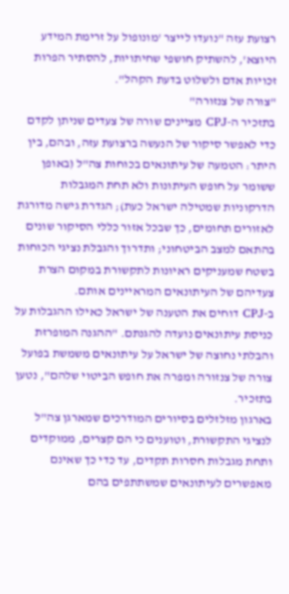רצועת עזה "נועדו לייצר 'מונופול על זרימת המידע היוצא', להשתיק חושפי שחיתויות, להסתיר הפרות זכויות אדם ולשלוט בדעת הקהל".
"צורה של צנזורה"
בתזכיר ה-CPJ מציינים שורה של צעדים שניתן לקדם כדי לאפשר סיקור של הנעשה ברצועת עזה, ובהם, בין היתר: הטמעה של עיתונאים בכוחות צה"ל (באופן ששומר על חופש העיתונות ולא תחת המגבלות הדרקוניות שמטילה ישראל כעת); הגדרת גישה מדורגת לאזורים תחומים, כך שבכל אזור כללי הסיקור שונים בהתאם למצב הביטחוני; ותדרוך והגבלת נציגי הכוחות בשטח שמעניקים ראיונות לתקשורת במקום הצרת צעדיהם של העיתונאים המראיינים אותם.
ב-CPJ דוחים את הטענה של ישראל כאילו ההגבלות על כניסת עיתונאים נועדה להגנתם. "ההגנה המופרזת והבלתי נחוצה של ישראל על עיתונאים משמשת בפועל צורה של צנזורה ומפרה את חופש הביטוי שלהם", נטען בתזכיר.
בארגון מזלזלים בסיורים המודרכים שמארגן צה"ל לנציגי התקשורת, וטוענים כי הם קצרים, ממוקדים ותחת מגבלות חסרות תקדים, עד כדי כך שאינם מאפשרים לעיתונאים שמשתתפים בהם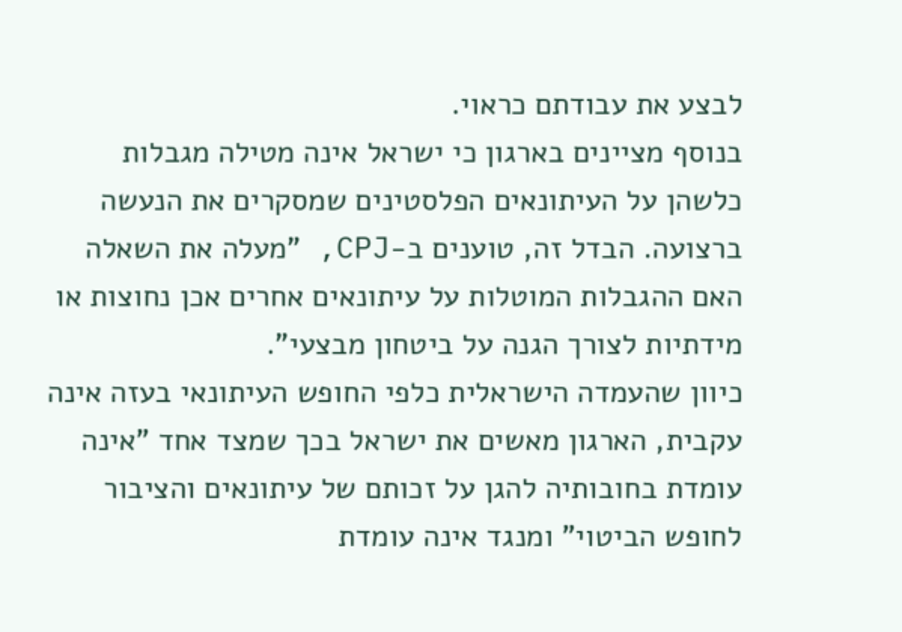לבצע את עבודתם כראוי.
בנוסף מציינים בארגון כי ישראל אינה מטילה מגבלות כלשהן על העיתונאים הפלסטינים שמסקרים את הנעשה ברצועה. הבדל זה, טוענים ב-CPJ, "מעלה את השאלה האם ההגבלות המוטלות על עיתונאים אחרים אכן נחוצות או מידתיות לצורך הגנה על ביטחון מבצעי".
כיוון שהעמדה הישראלית כלפי החופש העיתונאי בעזה אינה עקבית, הארגון מאשים את ישראל בכך שמצד אחד "אינה עומדת בחובותיה להגן על זכותם של עיתונאים והציבור לחופש הביטוי" ומנגד אינה עומדת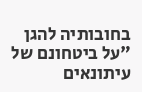בחובותיה להגן "על ביטחונם של עיתונאים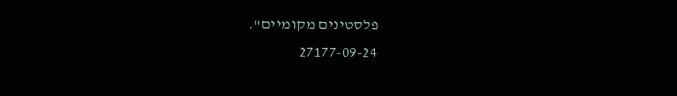פלסטינים מקומיים".
27177-09-24